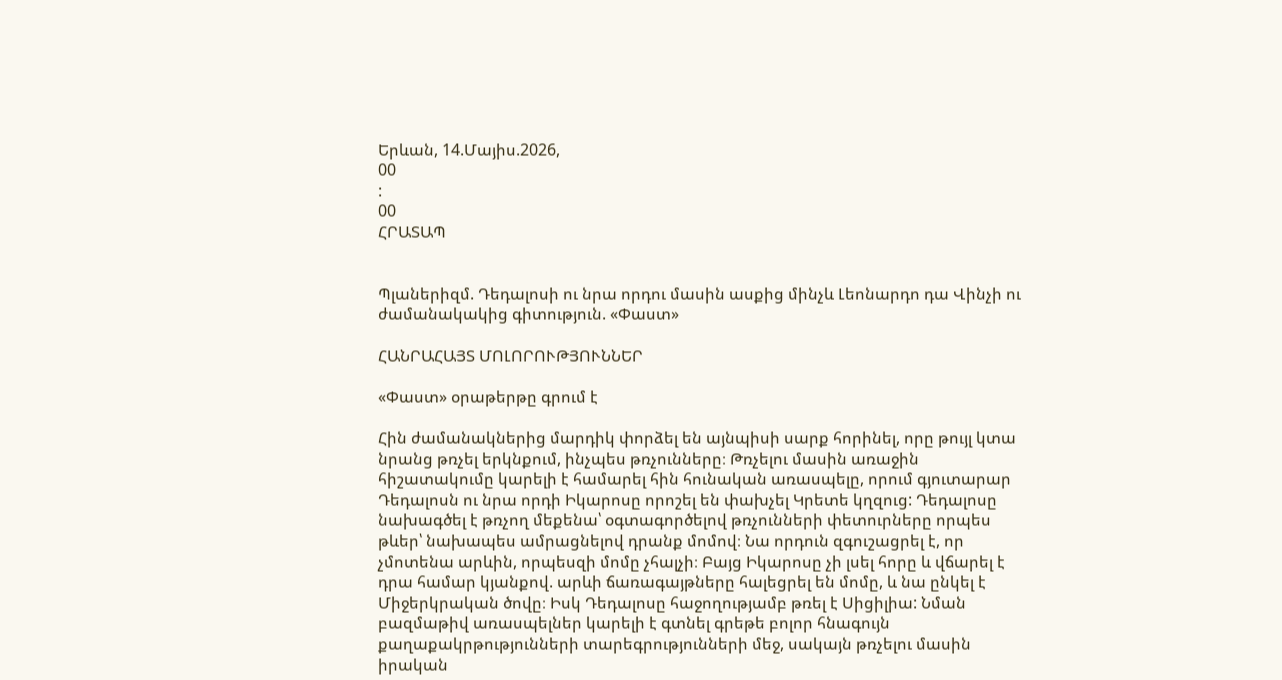Երևան, 14.Մայիս.2026,
00
:
00
ՀՐԱՏԱՊ


Պլաներիզմ. Դեդալոսի ու նրա որդու մասին ասքից մինչև Լեոնարդո դա Վինչի ու ժամանակակից գիտություն. «Փաստ»

ՀԱՆՐԱՀԱՅՏ ՄՈԼՈՐՈՒԹՅՈՒՆՆԵՐ

«Փաստ» օրաթերթը գրում է

Հին ժամանակներից մարդիկ փորձել են այնպիսի սարք հորինել, որը թույլ կտա նրանց թռչել երկնքում, ինչպես թռչունները։ Թռչելու մասին առաջին հիշատակումը կարելի է համարել հին հունական առասպելը, որում գյուտարար Դեդալոսն ու նրա որդի Իկարոսը որոշել են փախչել Կրետե կղզուց: Դեդալոսը նախագծել է թռչող մեքենա՝ օգտագործելով թռչունների փետուրները որպես թևեր՝ նախապես ամրացնելով դրանք մոմով։ Նա որդուն զգուշացրել է, որ չմոտենա արևին, որպեսզի մոմը չհալչի։ Բայց Իկարոսը չի լսել հորը և վճարել է դրա համար կյանքով. արևի ճառագայթները հալեցրել են մոմը, և նա ընկել է Միջերկրական ծովը։ Իսկ Դեդալոսը հաջողությամբ թռել է Սիցիլիա: Նման բազմաթիվ առասպելներ կարելի է գտնել գրեթե բոլոր հնագույն քաղաքակրթությունների տարեգրությունների մեջ, սակայն թռչելու մասին իրական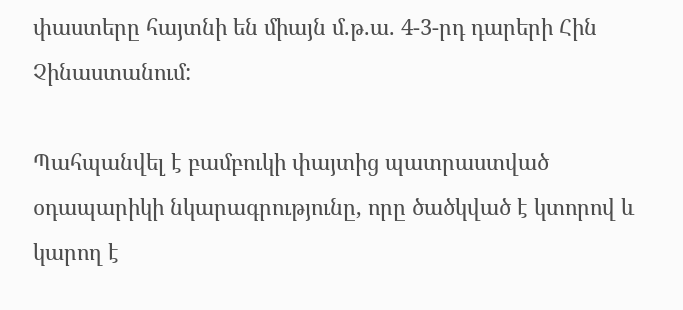փաստերը հայտնի են միայն մ.թ.ա. 4-3-րդ դարերի Հին Չինաստանում:

Պահպանվել է բամբուկի փայտից պատրաստված օդապարիկի նկարագրությունը, որը ծածկված է կտորով և կարող է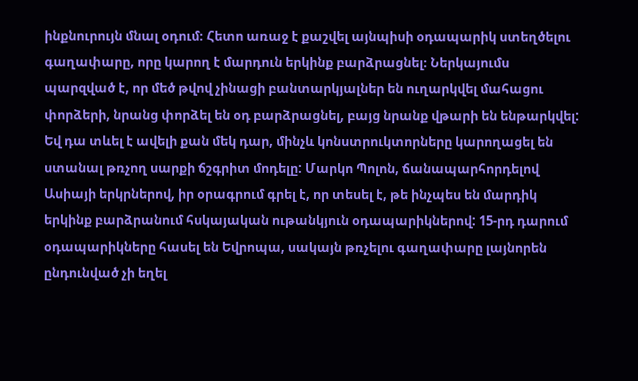ինքնուրույն մնալ օդում։ Հետո առաջ է քաշվել այնպիսի օդապարիկ ստեղծելու գաղափարը, որը կարող է մարդուն երկինք բարձրացնել։ Ներկայումս պարզված է, որ մեծ թվով չինացի բանտարկյալներ են ուղարկվել մահացու փորձերի, նրանց փորձել են օդ բարձրացնել, բայց նրանք վթարի են ենթարկվել: Եվ դա տևել է ավելի քան մեկ դար, մինչև կոնստրուկտորները կարողացել են ստանալ թռչող սարքի ճշգրիտ մոդելը: Մարկո Պոլոն, ճանապարհորդելով Ասիայի երկրներով, իր օրագրում գրել է, որ տեսել է, թե ինչպես են մարդիկ երկինք բարձրանում հսկայական ութանկյուն օդապարիկներով: 15-րդ դարում օդապարիկները հասել են Եվրոպա, սակայն թռչելու գաղափարը լայնորեն ընդունված չի եղել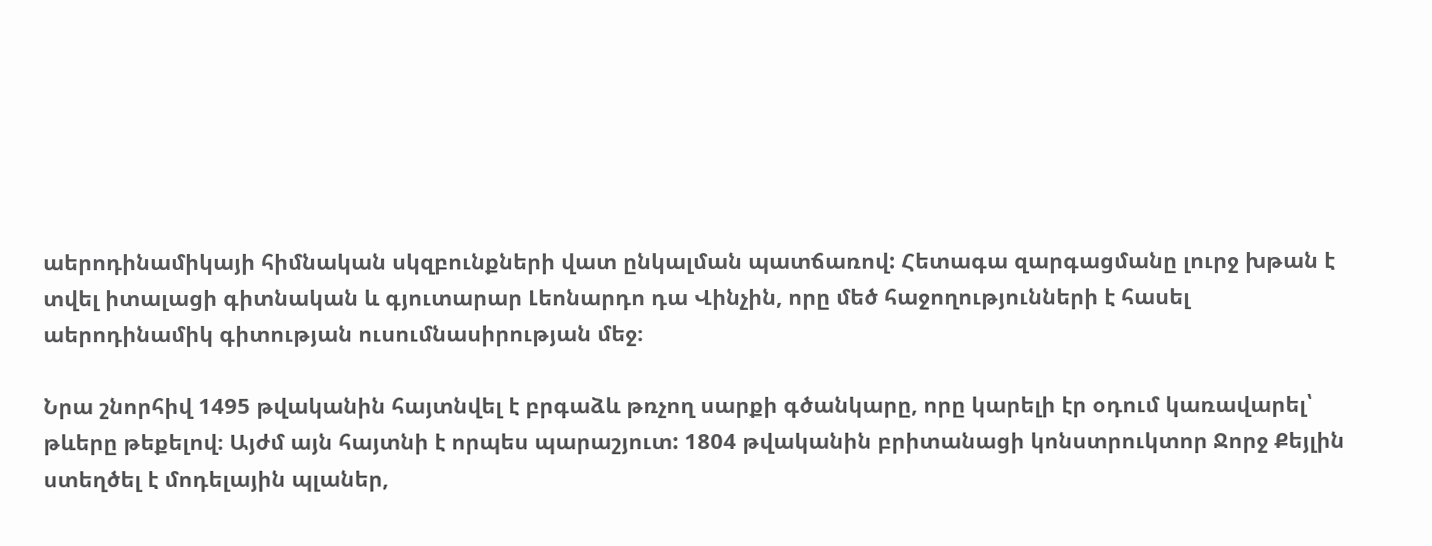աերոդինամիկայի հիմնական սկզբունքների վատ ընկալման պատճառով: Հետագա զարգացմանը լուրջ խթան է տվել իտալացի գիտնական և գյուտարար Լեոնարդո դա Վինչին, որը մեծ հաջողությունների է հասել աերոդինամիկ գիտության ուսումնասիրության մեջ։

Նրա շնորհիվ 1495 թվականին հայտնվել է բրգաձև թռչող սարքի գծանկարը, որը կարելի էր օդում կառավարել՝ թևերը թեքելով։ Այժմ այն հայտնի է որպես պարաշյուտ: 1804 թվականին բրիտանացի կոնստրուկտոր Ջորջ Քեյլին ստեղծել է մոդելային պլաներ,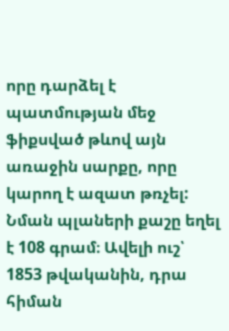որը դարձել է պատմության մեջ ֆիքսված թևով այն առաջին սարքը, որը կարող է ազատ թռչել: Նման պլաների քաշը եղել է 108 գրամ։ Ավելի ուշ՝ 1853 թվականին, դրա հիման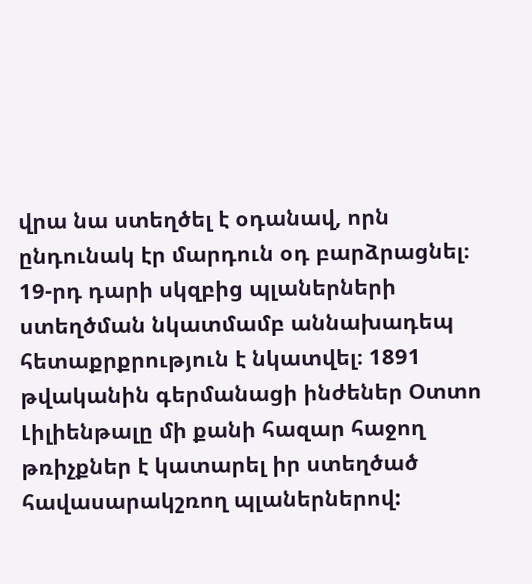վրա նա ստեղծել է օդանավ, որն ընդունակ էր մարդուն օդ բարձրացնել։ 19-րդ դարի սկզբից պլաներների ստեղծման նկատմամբ աննախադեպ հետաքրքրություն է նկատվել։ 1891 թվականին գերմանացի ինժեներ Օտտո Լիլիենթալը մի քանի հազար հաջող թռիչքներ է կատարել իր ստեղծած հավասարակշռող պլաներներով: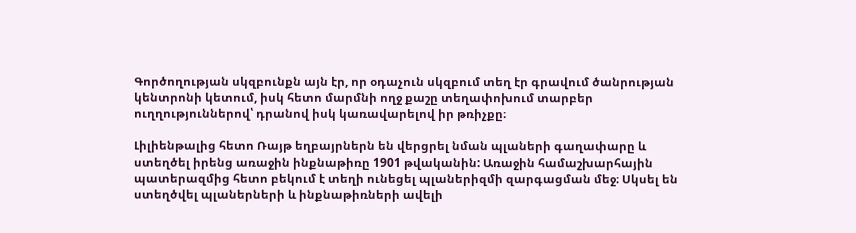Գործողության սկզբունքն այն էր, որ օդաչուն սկզբում տեղ էր գրավում ծանրության կենտրոնի կետում, իսկ հետո մարմնի ողջ քաշը տեղափոխում տարբեր ուղղություններով՝ դրանով իսկ կառավարելով իր թռիչքը։

Լիլիենթալից հետո Ռայթ եղբայրներն են վերցրել նման պլաների գաղափարը և ստեղծել իրենց առաջին ինքնաթիռը 1901 թվականին: Առաջին համաշխարհային պատերազմից հետո բեկում է տեղի ունեցել պլաներիզմի զարգացման մեջ։ Սկսել են ստեղծվել պլաներների և ինքնաթիռների ավելի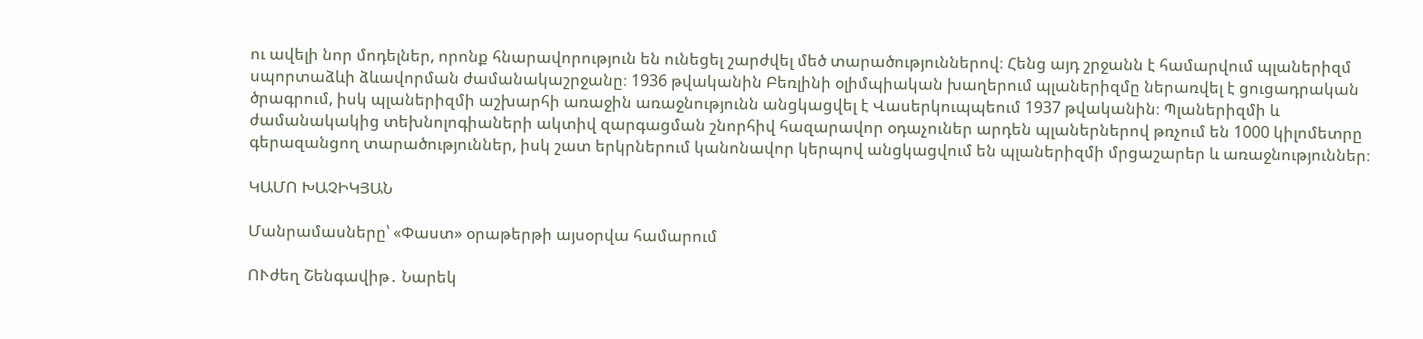ու ավելի նոր մոդելներ, որոնք հնարավորություն են ունեցել շարժվել մեծ տարածություններով։ Հենց այդ շրջանն է համարվում պլաներիզմ սպորտաձևի ձևավորման ժամանակաշրջանը։ 1936 թվականին Բեռլինի օլիմպիական խաղերում պլաներիզմը ներառվել է ցուցադրական ծրագրում, իսկ պլաներիզմի աշխարհի առաջին առաջնությունն անցկացվել է Վասերկուպպեում 1937 թվականին։ Պլաներիզմի և ժամանակակից տեխնոլոգիաների ակտիվ զարգացման շնորհիվ հազարավոր օդաչուներ արդեն պլաներներով թռչում են 1000 կիլոմետրը գերազանցող տարածություններ, իսկ շատ երկրներում կանոնավոր կերպով անցկացվում են պլաներիզմի մրցաշարեր և առաջնություններ։

ԿԱՄՈ ԽԱՉԻԿՅԱՆ

Մանրամասները՝ «Փաստ» օրաթերթի այսօրվա համարում

ՈՒժեղ Շենգավիթ․ Նարեկ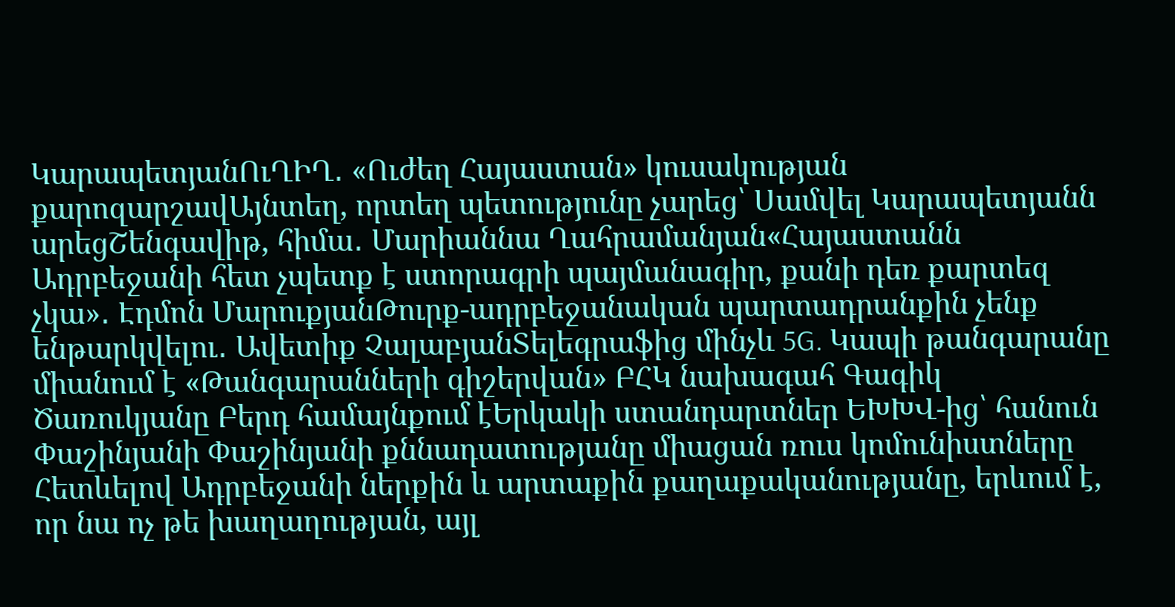ԿարապետյանՈւՂԻՂ․ «Ուժեղ Հայաստան» կուսակության քարոզարշավԱյնտեղ, որտեղ պետությունը չարեց՝ Սամվել Կարապետյանն արեցՇենգավիթ, հիմա․ Մարիաննա Ղահրամանյան«Հայաստանն Ադրբեջանի հետ չպետք է ստորագրի պայմանագիր, քանի դեռ քարտեզ չկա»․ Էդմոն ՄարուքյանԹուրք-ադրբեջանական պարտադրանքին չենք ենթարկվելու․ Ավետիք ՉալաբյանՏելեգրաֆից մինչև 5G. Կապի թանգարանը միանում է «Թանգարանների գիշերվան» ԲՀԿ նախագահ Գագիկ Ծառուկյանը Բերդ համայնքում էԵրկակի ստանդարտներ ԵԽԽՎ-ից՝ հանուն Փաշինյանի Փաշինյանի քննադատությանը միացան ռուս կոմունիստները Հետևելով Ադրբեջանի ներքին և արտաքին քաղաքականությանը, երևում է, որ նա ոչ թե խաղաղության, այլ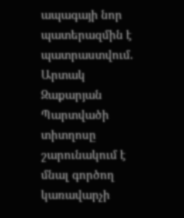ապագայի նոր պատերազմին է պատրաստվում. Արտակ Զաքարյան Պարտվածի տիտղոսը շարունակում է մնալ գործող կառավարչի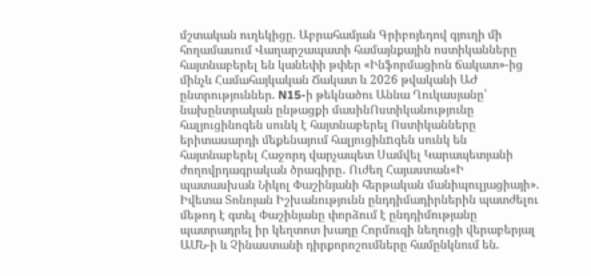մշտական ուղեկիցը. Աբրահամյան Գրիբոյեդով գյուղի մի հողամասում Վաղարշապատի համայնքային ոստիկանները հայտնաբերել են կանեփի թփեր «Ինֆորմացիոն ճակատ»-ից մինչև Համահայկական Ճակատ և 2026 թվականի ԱԺ ընտրություններ. N15-ի թեկնածու Աննա Ղուկասյանը՝ նախընտրական ընթացքի մասինՈստիկանությունը հալյուցինոգեն սունկ է հայտնաբերել Ոստիկանները երիտասարդի մեքենայում հալյուցինnգեն սունկ են հայտնաբերել Հաջորդ վարչապետ Սամվել Կարապետյանի ժողովրդագրական ծրագիրը․ Ուժեղ Հայաստան«Ի պատասխան Նիկոլ Փաշինյանի հերթական մանիպուլյացիայի». Իվետա Տոնոյան Իշխանությունն ընդդիմադիրներին պատժելու մեթոդ է գտել Փաշինյանը փորձում է ընդդիմությանը պատրադրել իր կեղտոտ խաղը Հորմուզի նեղուցի վերաբերյալ ԱՄՆ-ի և Չինաստանի դիրքորոշումները համընկնում են.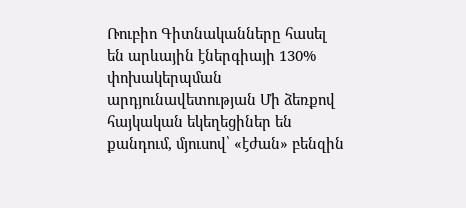Ռուբիո Գիտնականները հասել են արևային էներգիայի 130% փոխակերպման արդյունավետության Մի ձեռքով հայկական եկեղեցիներ են քանդում, մյուսով՝ «էժան» բենզին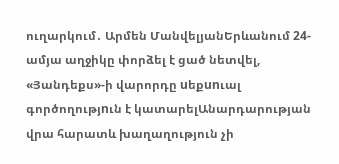ուղարկում․ Արմեն ՄանվելյանԵրևանում 24-ամյա աղջիկը փորձել է ցած նետվել, «Յանդեքս»-ի վարորդը uեքunւալ գործողությnւն է կատարելԱնարդարության վրա հարատև խաղաղություն չի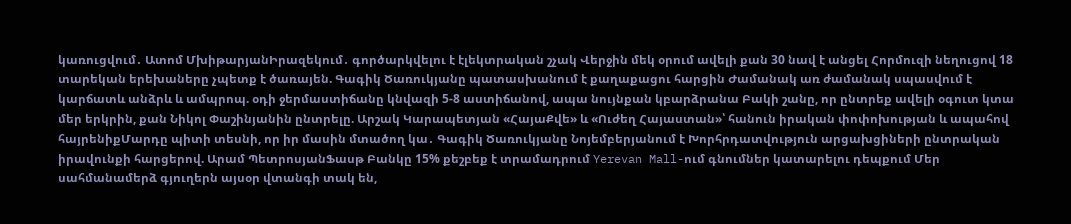կառուցվում․ Ատոմ ՄխիթարյանԻրազեկում․ գործարկվելու է էլեկտրական շչակ Վերջին մեկ օրում ավելի քան 30 նավ է անցել Հորմուզի նեղուցով 18 տարեկան երեխաները չպետք է ծառայեն. Գագիկ Ծառուկյանը պատասխանում է քաղաքացու հարցին Ժամանակ առ ժամանակ սպասվում է կարճատև անձրև և ամպրոպ. օդի ջերմաստիճանը կնվազի 5-8 աստիճանով, ապա նույնքան կբարձրանա Բակի շանը, որ ընտրեք ավելի օգուտ կտա մեր երկրին, քան Նիկոլ Փաշինյանին ընտրելը. Արշակ Կարապետյան «ՀայաՔվե» և «Ուժեղ Հայաստան»՝ հանուն իրական փոփոխության և ապահով հայրենիքՄարդը պիտի տեսնի, որ իր մասին մտածող կա․ Գագիկ Ծառուկյանը Նոյեմբերյանում է Խորհրդատվություն արցախցիների ընտրական իրավունքի հարցերով. Արամ ՊետրոսյանՖասթ Բանկը 15% քեշբեք է տրամադրում Yerevan Mall-ում գնումներ կատարելու դեպքում Մեր սահմանամերձ գյուղերն այսօր վտանգի տակ են,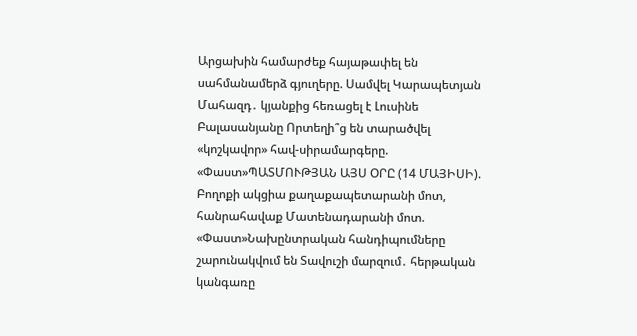Արցախին համարժեք հայաթափել են սահմանամերձ գյուղերը. Սամվել Կարապետյան Մահազդ․ կյանքից հեռացել է Լուսինե Բալասանյանը Որտեղի՞ց են տարածվել «կոշկավոր» հավ-սիրամարգերը. «Փաստ»ՊԱՏՄՈՒԹՅԱՆ ԱՅՍ ՕՐԸ (14 ՄԱՅԻՍԻ). Բողոքի ակցիա քաղաքապետարանի մոտ, հանրահավաք Մատենադարանի մոտ. «Փաստ»Նախընտրական հանդիպումները շարունակվում են Տավուշի մարզում․ հերթական կանգառը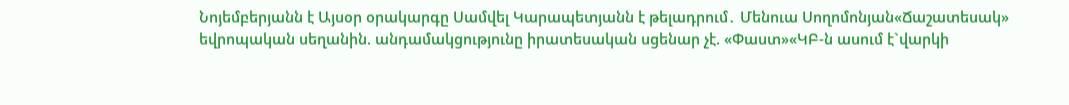Նոյեմբերյանն է Այսօր օրակարգը Սամվել Կարապետյանն է թելադրում․ Մենուա Սողոմոնյան«Ճաշատեսակ» եվրոպական սեղանին. անդամակցությունը իրատեսական սցենար չէ. «Փաստ»«ԿԲ-ն ասում է`վարկի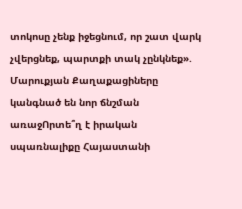տոկոսը չենք իջեցնում, որ շատ վարկ չվերցնեք, պարտքի տակ չընկնեք». Մարուքյան Քաղաքացիները կանգնած են նոր ճնշման առաջՈրտե՞ղ է իրական սպառնալիքը Հայաստանի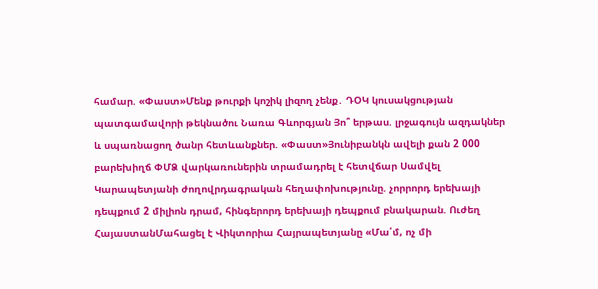համար. «Փաստ»Մենք թուրքի կոշիկ լիզող չենք․ ԴՕԿ կուսակցության պատգամավորի թեկնածու Նառա Գևորգյան Յո՞ երթաս. լրջագույն ազդակներ և սպառնացող ծանր հետևանքներ. «Փաստ»Յունիբանկն ավելի քան 2 000 բարեխիղճ ՓՄՁ վարկառուներին տրամադրել է հետվճար Սամվել Կարապետյանի ժողովրդագրական հեղափոխությունը. չորրորդ երեխայի դեպքում 2 միլիոն դրամ, հինգերորդ երեխայի դեպքում բնակարան. Ուժեղ ՀայաստանՄահացել է Վիկտորիա Հայրապետյանը «Մա՛մ, ոչ մի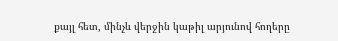քայլ հետ, մինչև վերջին կաթիլ արյունով հողերը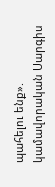պահելու ենք». կամավորական Սարգիս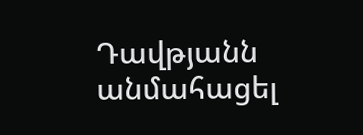Դավթյանն անմահացել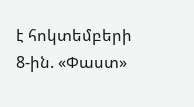է հոկտեմբերի 8-ին. «Փաստ»